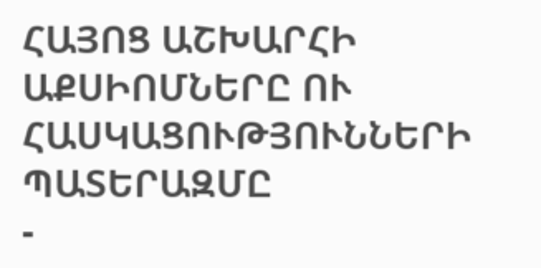ՀԱՅՈՑ ԱՇԽԱՐՀԻ ԱՔՍԻՈՄՆԵՐԸ ՈՒ ՀԱՍԿԱՑՈՒԹՅՈՒՆՆԵՐԻ ՊԱՏԵՐԱԶՄԸ
-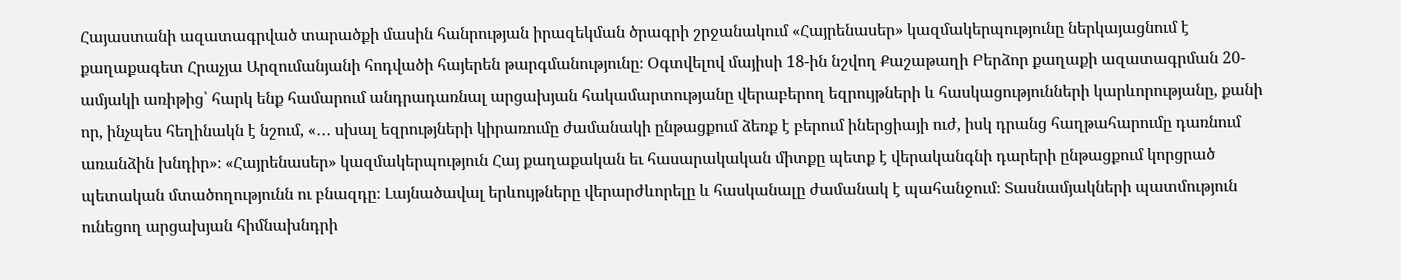Հայաստանի ազատագրված տարածքի մասին հանրության իրազեկման ծրագրի շրջանակում «Հայրենասեր» կազմակերպությունը ներկայացնում է քաղաքագետ Հրաչյա Արզումանյանի հոդվածի հայերեն թարգմանությունը։ Օգտվելով մայիսի 18-ին նշվող Քաշաթաղի Բերձոր քաղաքի ազատագրման 20-ամյակի առիթից՝ հարկ ենք համարում անդրադառնալ արցախյան հակամարտությանը վերաբերող եզրույթների և հասկացությունների կարևորությանը, քանի որ, ինչպես հեղինակն է նշում, «․․․ սխալ եզրությների կիրառումը ժամանակի ընթացքում ձեռք է բերում իներցիայի ուժ, իսկ դրանց հաղթահարումը դառնում առանձին խնդիր»։ «Հայրենասեր» կազմակերպություն Հայ քաղաքական եւ հասարակական միտքը պետք է վերականգնի դարերի ընթացքում կորցրած պետական մտածողությունն ու բնազդը։ Լայնածավալ երևույթները վերարժևորելը և հասկանալը ժամանակ է պահանջում։ Տասնամյակների պատմություն ունեցող արցախյան հիմնախնդրի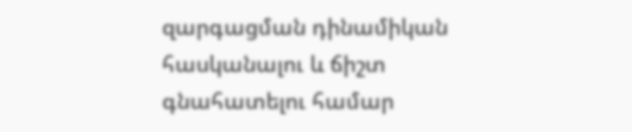զարգացման դինամիկան հասկանալու և ճիշտ գնահատելու համար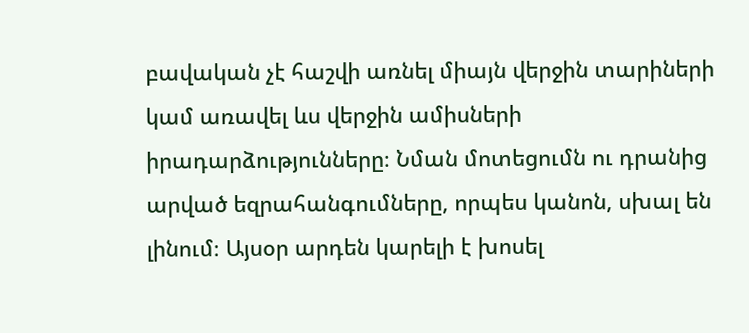բավական չէ հաշվի առնել միայն վերջին տարիների կամ առավել ևս վերջին ամիսների իրադարձությունները։ Նման մոտեցումն ու դրանից արված եզրահանգումները, որպես կանոն, սխալ են լինում։ Այսօր արդեն կարելի է խոսել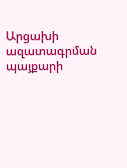Արցախի ազատագրման պայքարի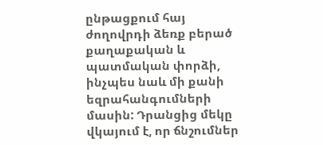ընթացքում հայ ժողովրդի ձեռք բերած քաղաքական և պատմական փորձի, ինչպես նաև մի քանի եզրահանգումների մասին: Դրանցից մեկը վկայում է, որ ճնշումներ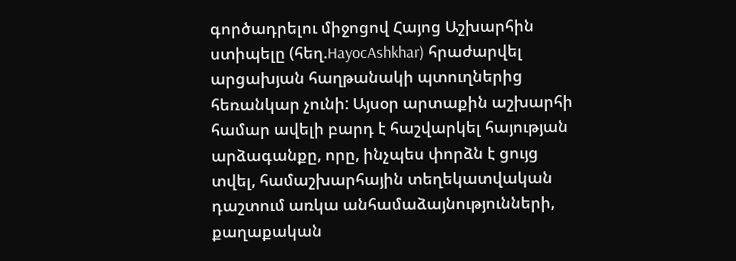գործադրելու միջոցով Հայոց Աշխարհին ստիպելը (հեղ.HayocAshkhar) հրաժարվել արցախյան հաղթանակի պտուղներից հեռանկար չունի: Այսօր արտաքին աշխարհի համար ավելի բարդ է հաշվարկել հայության արձագանքը, որը, ինչպես փորձն է ցույց տվել, համաշխարհային տեղեկատվական դաշտում առկա անհամաձայնությունների, քաղաքական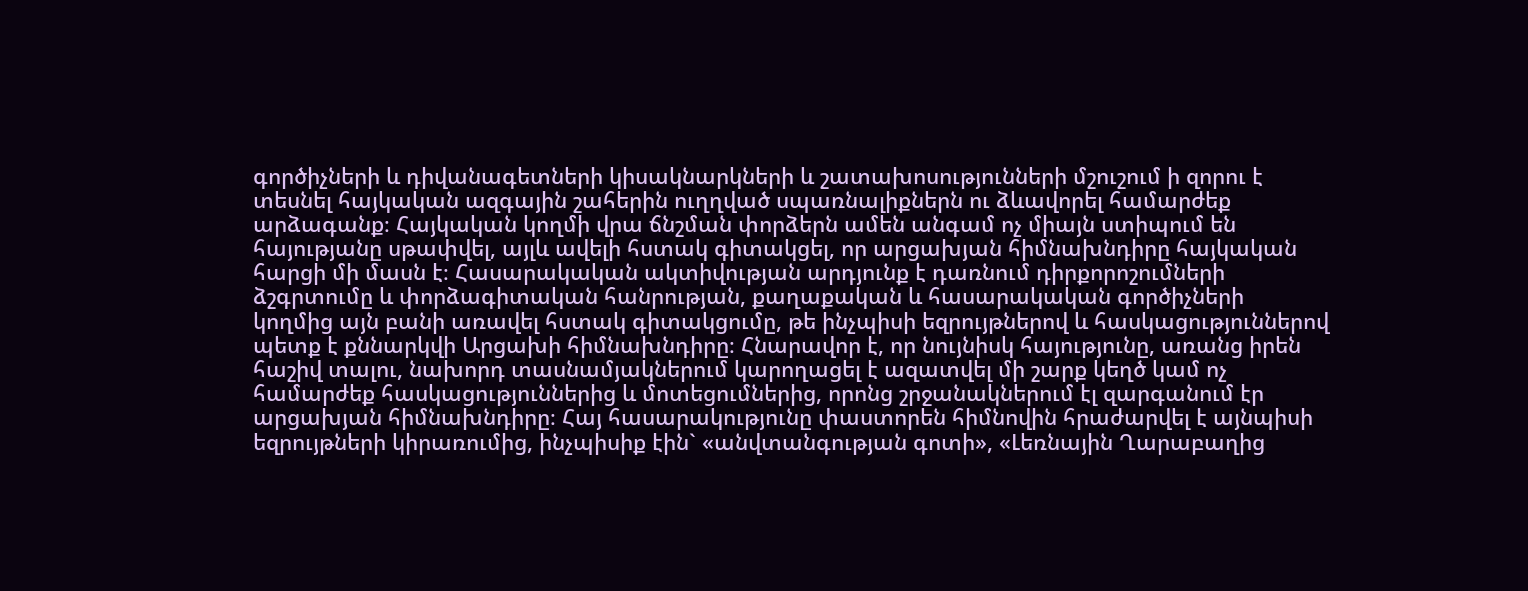գործիչների և դիվանագետների կիսակնարկների և շատախոսությունների մշուշում ի զորու է տեսնել հայկական ազգային շահերին ուղղված սպառնալիքներն ու ձևավորել համարժեք արձագանք։ Հայկական կողմի վրա ճնշման փորձերն ամեն անգամ ոչ միայն ստիպում են հայությանը սթափվել, այլև ավելի հստակ գիտակցել, որ արցախյան հիմնախնդիրը հայկական հարցի մի մասն է։ Հասարակական ակտիվության արդյունք է դառնում դիրքորոշումների ձշգրտումը և փորձագիտական հանրության, քաղաքական և հասարակական գործիչների կողմից այն բանի առավել հստակ գիտակցումը, թե ինչպիսի եզրույթներով և հասկացություններով պետք է քննարկվի Արցախի հիմնախնդիրը։ Հնարավոր է, որ նույնիսկ հայությունը, առանց իրեն հաշիվ տալու, նախորդ տասնամյակներում կարողացել է ազատվել մի շարք կեղծ կամ ոչ համարժեք հասկացություններից և մոտեցումներից, որոնց շրջանակներում էլ զարգանում էր արցախյան հիմնախնդիրը։ Հայ հասարակությունը փաստորեն հիմնովին հրաժարվել է այնպիսի եզրույթների կիրառումից, ինչպիսիք էին` «անվտանգության գոտի», «Լեռնային Ղարաբաղից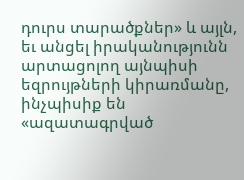դուրս տարածքներ» և այլն, եւ անցել իրականությունն արտացոլող այնպիսի եզրույթների կիրառմանը, ինչպիսիք են «ազատագրված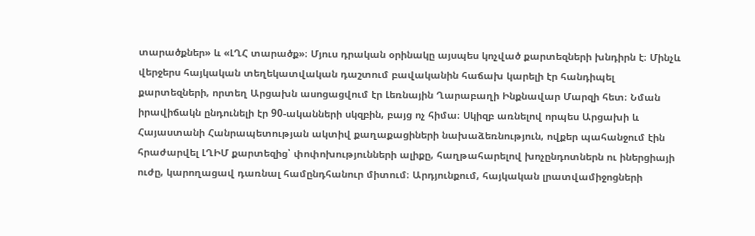տարածքներ» և «ԼՂՀ տարածք»։ Մյուս դրական օրինակը այսպես կոչված քարտեզների խնդիրն է։ Մինչև վերջերս հայկական տեղեկատվական դաշտում բավականին հաճախ կարելի էր հանդիպել քարտեզների, որտեղ Արցախն ասոցացվում էր Լեռնային Ղարաբաղի Ինքնավար Մարզի հետ։ Նման իրավիճակն ընդունելի էր 90-ականների սկզբին, բայց ոչ հիմա։ Սկիզբ առնելով որպես Արցախի և Հայաստանի Հանրապետության ակտիվ քաղաքացիների նախաձեռնություն, ովքեր պահանջում էին հրաժարվել ԼՂԻՄ քարտեզից՝ փոփոխությունների ալիքը, հաղթահարելով խոչընդոտներն ու իներցիայի ուժը, կարողացավ դառնալ համընդհանուր միտում։ Արդյունքում, հայկական լրատվամիջոցների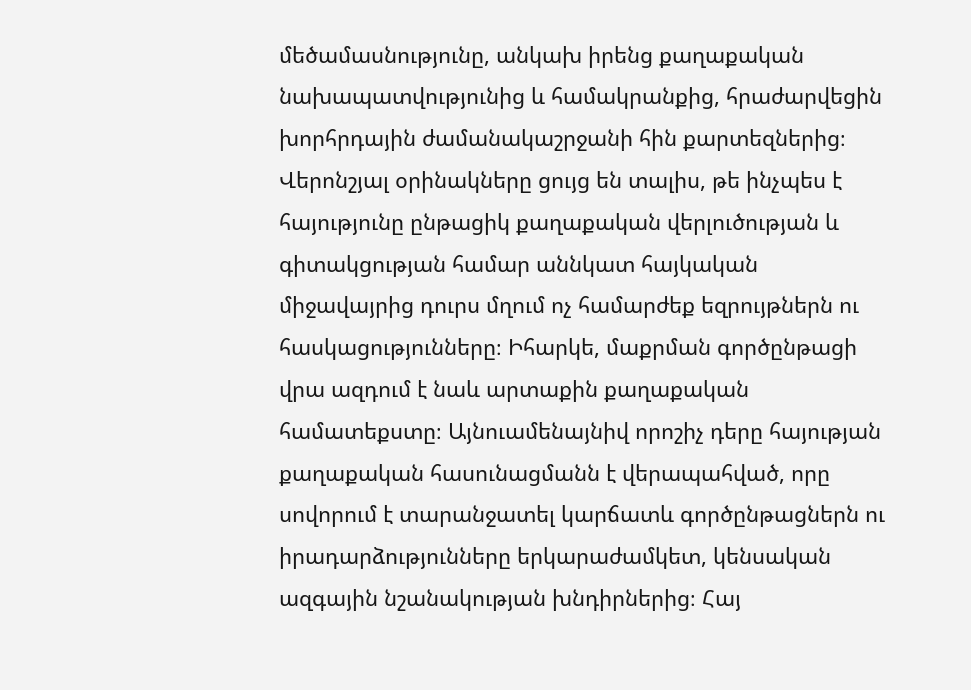մեծամասնությունը, անկախ իրենց քաղաքական նախապատվությունից և համակրանքից, հրաժարվեցին խորհրդային ժամանակաշրջանի հին քարտեզներից։ Վերոնշյալ օրինակները ցույց են տալիս, թե ինչպես է հայությունը ընթացիկ քաղաքական վերլուծության և գիտակցության համար աննկատ հայկական միջավայրից դուրս մղում ոչ համարժեք եզրույթներն ու հասկացությունները։ Իհարկե, մաքրման գործընթացի վրա ազդում է նաև արտաքին քաղաքական համատեքստը։ Այնուամենայնիվ որոշիչ դերը հայության քաղաքական հասունացմանն է վերապահված, որը սովորում է տարանջատել կարճատև գործընթացներն ու իրադարձությունները երկարաժամկետ, կենսական ազգային նշանակության խնդիրներից։ Հայ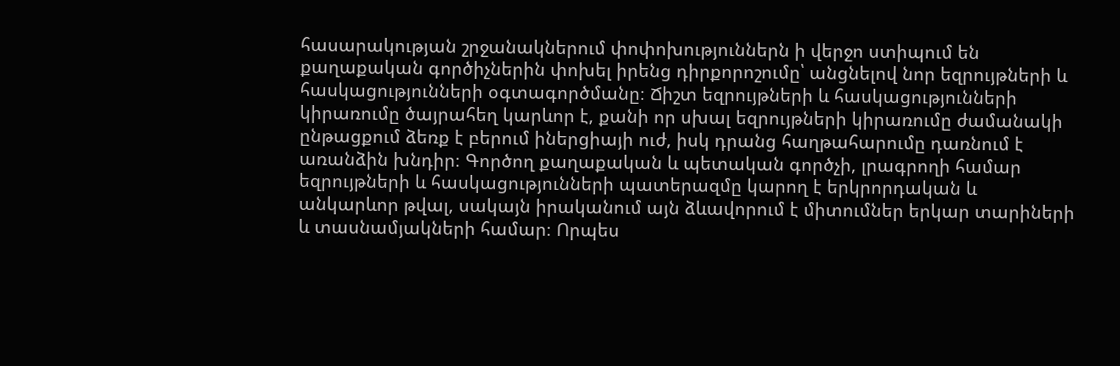հասարակության շրջանակներում փոփոխություններն ի վերջո ստիպում են քաղաքական գործիչներին փոխել իրենց դիրքորոշումը՝ անցնելով նոր եզրույթների և հասկացությունների օգտագործմանը։ Ճիշտ եզրույթների և հասկացությունների կիրառումը ծայրահեղ կարևոր է, քանի որ սխալ եզրույթների կիրառումը ժամանակի ընթացքում ձեռք է բերում իներցիայի ուժ, իսկ դրանց հաղթահարումը դառնում է առանձին խնդիր։ Գործող քաղաքական և պետական գործչի, լրագրողի համար եզրույթների և հասկացությունների պատերազմը կարող է երկրորդական և անկարևոր թվալ, սակայն իրականում այն ձևավորում է միտումներ երկար տարիների և տասնամյակների համար։ Որպես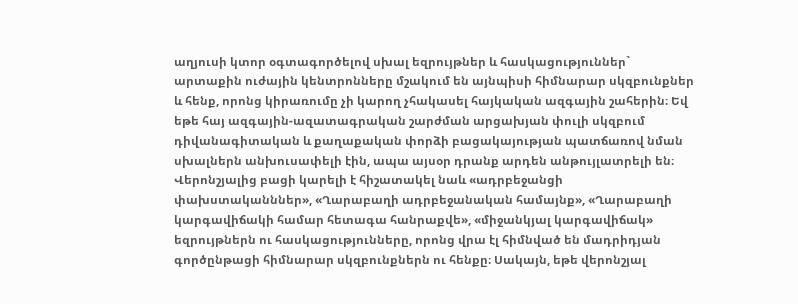աղյուսի կտոր օգտագործելով սխալ եզրույթներ և հասկացություններ` արտաքին ուժային կենտրոնները մշակում են այնպիսի հիմնարար սկզբունքներ և հենք, որոնց կիրառումը չի կարող չհակասել հայկական ազգային շահերին։ Եվ եթե հայ ազգային-ազատագրական շարժման արցախյան փուլի սկզբում դիվանագիտական և քաղաքական փորձի բացակայության պատճառով նման սխալներն անխուսափելի էին, ապա այսօր դրանք արդեն անթույլատրելի են։ Վերոնշյալից բացի կարելի է հիշատակել նաև «ադրբեջանցի փախստականններ», «Ղարաբաղի ադրբեջանական համայնք», «Ղարաբաղի կարգավիճակի համար հետագա հանրաքվե», «միջանկյալ կարգավիճակ» եզրույթներն ու հասկացությունները, որոնց վրա էլ հիմնված են մադրիդյան գործընթացի հիմնարար սկզբունքներն ու հենքը։ Սակայն, եթե վերոնշյալ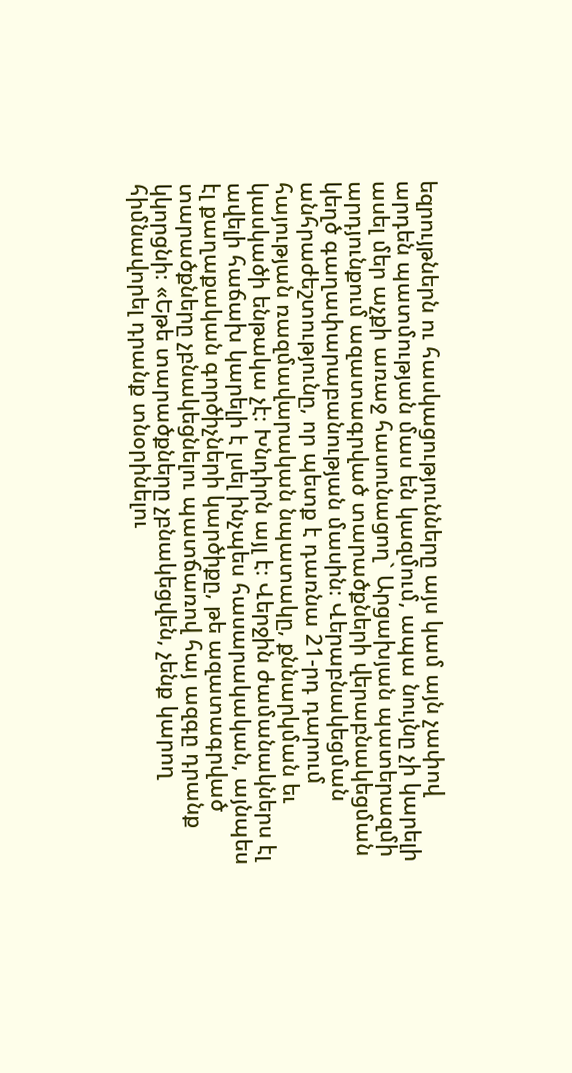եզրույթներն ու հասկացությունները այս կամ այն չափով արդեն պատմության մաս են կազմում, ապա նույնը չի կարելի ասել մեր աչքի առաջ հասունացող` Արցախյան պատերազմի արդյունքում ազատագրված տարածքների վերաբնակեցման կեղծ գաղափարաբանության մասին։ Վերաբնակեցման անհրաժեշտությունը, որ պետք է դառնա 21-րդ դարում հայության ռազմավարական նպատակը, քննարկման եւ կասկածի ենթակա չէ։ Խնդիրն այլ է։ Վերջին ժամանակներս էլ ավելի հաճախ կարելի է լսել ինչպես հասարակական, այնպես էլ քաղաքական գործիչների կարծիքը, թե ազատագրված տարածքները չբնակեցնելու պատճառով հայ ազգը դրանք կկորցնի։ «Եթե տարածքները չբնակեցվեն, չենք կարող հիմնավորել դրանք տնօրինելու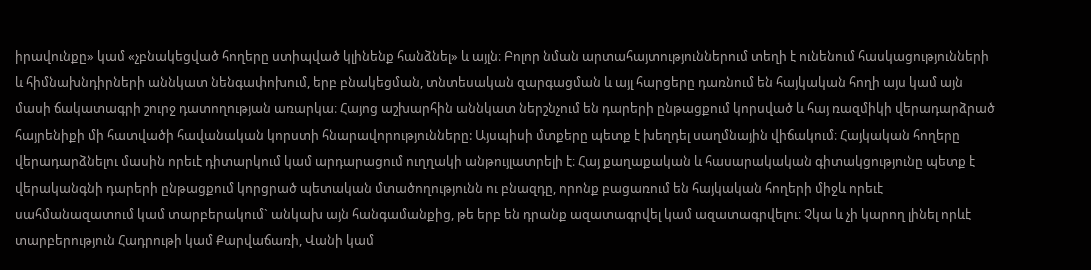իրավունքը» կամ «չբնակեցված հողերը ստիպված կլինենք հանձնել» և այլն։ Բոլոր նման արտահայտություններում տեղի է ունենում հասկացությունների և հիմնախնդիրների աննկատ նենգափոխում, երբ բնակեցման, տնտեսական զարգացման և այլ հարցերը դառնում են հայկական հողի այս կամ այն մասի ճակատագրի շուրջ դատողության առարկա։ Հայոց աշխարհին աննկատ ներշնչում են դարերի ընթացքում կորսված և հայ ռազմիկի վերադարձրած հայրենիքի մի հատվածի հավանական կորստի հնարավորությունները: Այսպիսի մտքերը պետք է խեղդել սաղմնային վիճակում։ Հայկական հողերը վերադարձնելու մասին որեւէ դիտարկում կամ արդարացում ուղղակի անթույլատրելի է։ Հայ քաղաքական և հասարակական գիտակցությունը պետք է վերականգնի դարերի ընթացքում կորցրած պետական մտածողությունն ու բնազդը, որոնք բացառում են հայկական հողերի միջև որեւէ սահմանազատում կամ տարբերակում` անկախ այն հանգամանքից, թե երբ են դրանք ազատագրվել կամ ազատագրվելու։ Չկա և չի կարող լինել որևէ տարբերություն Հադրութի կամ Քարվաճառի, Վանի կամ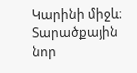Կարինի միջև։ Տարածքային նոր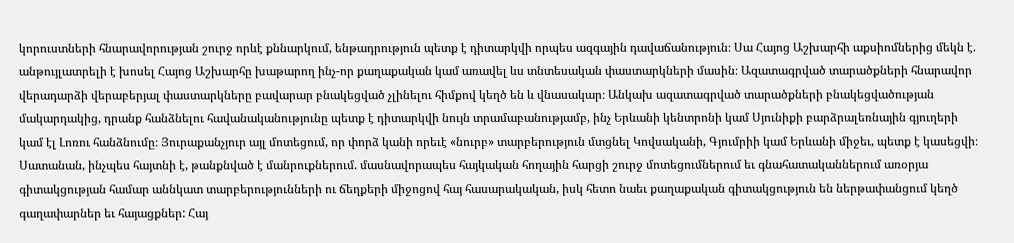կորուստների հնարավորության շուրջ որևէ քննարկում, ենթադրություն պետք է դիտարկվի որպես ազգային դավաճանություն։ Սա Հայոց Աշխարհի աքսիոմներից մեկն է. անթույլատրելի է խոսել Հայոց Աշխարհը խաթարող ինչ-որ քաղաքական կամ առավել ևս տնտեսական փաստարկների մասին։ Ազատագրված տարածքների հնարավոր վերադարձի վերաբերյալ փաստարկները բավարար բնակեցված չլինելու հիմքով կեղծ են և վնասակար։ Անկախ ազատագրված տարածքների բնակեցվածության մակարդակից, դրանք հանձնելու հավանականությունը պետք է դիտարկվի նույն տրամաբանությամբ, ինչ Երևանի կենտրոնի կամ Սյունիքի բարձրալեռնային գյուղերի կամ էլ Լոռու հանձնումը։ Յուրաքանչյուր այլ մոտեցում, որ փորձ կանի որեւէ «նուրբ» տարբերություն մտցնել Կովսականի, Գյումրիի կամ Երևանի միջեւ, պետք է կասեցվի։ Սատանան, ինչպես հայտնի է, թանքնված է մանրուքներում. մասնավորապես հայկական հողային հարցի շուրջ մոտեցումներում եւ գնահատականներում առօրյա գիտակցության համար աննկատ տարբերությունների ու ճեղքերի միջոցով հայ հասարակական, իսկ հետո նաեւ քաղաքական գիտակցություն են ներթափանցում կեղծ գաղափարներ եւ հայացքներ: Հայ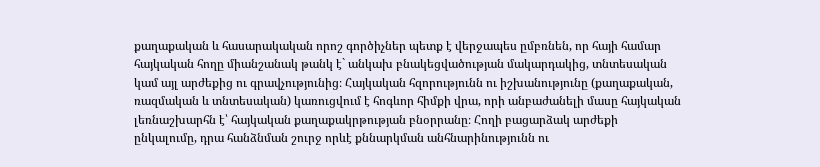քաղաքական և հասարակական որոշ գործիչներ պետք է վերջապես ըմբռնեն, որ հայի համար հայկական հողը միանշանակ թանկ է` անկախ բնակեցվածության մակարդակից, տնտեսական կամ այլ արժեքից ու գրավչությունից։ Հայկական հզորությունն ու իշխանությունը (քաղաքական, ռազմական և տնտեսական) կառուցվում է հոգևոր հիմքի վրա, որի անբաժանելի մասը հայկական լեռնաշխարհն է՝ հայկական քաղաքակրթության բնօրրանը։ Հողի բացարձակ արժեքի ընկալումը, դրա հանձնման շուրջ որևէ քննարկման անհնարինությունն ու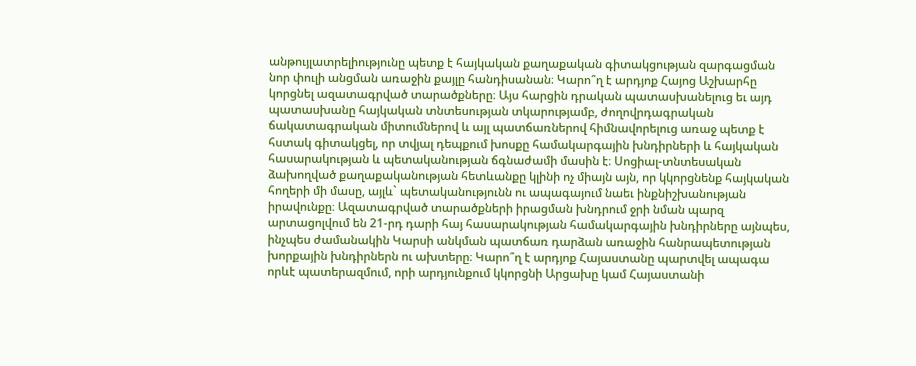անթույլատրելիությունը պետք է հայկական քաղաքական գիտակցության զարգացման նոր փուլի անցման առաջին քայլը հանդիսանան։ Կարո՞ղ է արդյոք Հայոց Աշխարհը կորցնել ազատագրված տարածքները։ Այս հարցին դրական պատասխանելուց եւ այդ պատասխանը հայկական տնտեսության տկարությամբ, ժողովրդագրական ճակատագրական միտումներով և այլ պատճառներով հիմնավորելուց առաջ պետք է հստակ գիտակցել, որ տվյալ դեպքում խոսքը համակարգային խնդիրների և հայկական հասարակության և պետականության ճգնաժամի մասին է։ Սոցիալ-տնտեսական ձախողված քաղաքականության հետևանքը կլինի ոչ միայն այն, որ կկորցնենք հայկական հողերի մի մասը, այլև` պետականությունն ու ապագայում նաեւ ինքնիշխանության իրավունքը։ Ազատագրված տարածքների իրացման խնդրում ջրի նման պարզ արտացոլվում են 21-րդ դարի հայ հասարակության համակարգային խնդիրները այնպես, ինչպես ժամանակին Կարսի անկման պատճառ դարձան առաջին հանրապետության խորքային խնդիրներն ու ախտերը։ Կարո՞ղ է արդյոք Հայաստանը պարտվել ապագա որևէ պատերազմում, որի արդյունքում կկորցնի Արցախը կամ Հայաստանի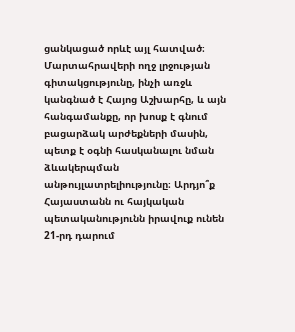ցանկացած որևէ այլ հատված։ Մարտահրավերի ողջ լրջության գիտակցությունը, ինչի առջև կանգնած է Հայոց Աշխարհը, և այն հանգամանքը, որ խոսք է գնում բացարձակ արժեքների մասին, պետք է օգնի հասկանալու նման ձևակերպման անթույլատրելիությունը։ Արդյո՞ք Հայաստանն ու հայկական պետականությունն իրավուք ունեն 21-րդ դարում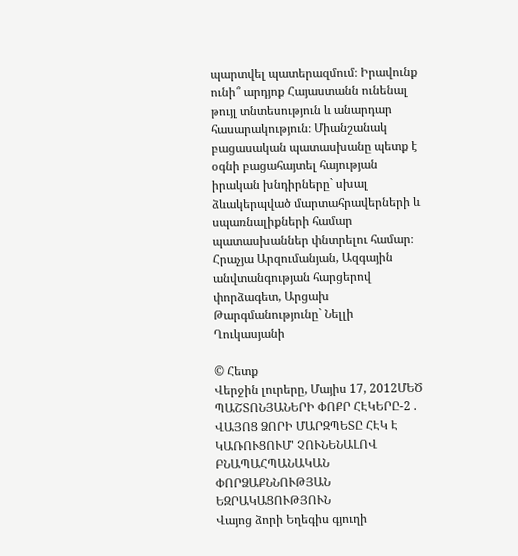պարտվել պատերազմում։ Իրավունք ունի՞ արդյոք Հայաստանն ունենալ թույլ տնտեսություն և անարդար հասարակություն։ Միանշանակ բացասական պատասխանը պետք է օգնի բացահայտել հայության իրական խնդիրները` սխալ ձևակերպված մարտահրավերների և սպառնալիքների համար պատասխաններ փնտրելու համար։ Հրաչյա Արզումանյան, Ազգային անվտանգության հարցերով փորձագետ, Արցախ Թարգմանությունը` Նելլի Ղուկասյանի

© Հետք
Վերջին լուրերը, Մայիս 17, 2012ՄԵԾ ՊԱՇՏՈՆՅԱՆԵՐԻ ՓՈՔՐ ՀԷԿԵՐԸ-2 . ՎԱՅՈՑ ՁՈՐԻ ՄԱՐԶՊԵՏԸ ՀԷԿ Է ԿԱՌՈՒՑՈՒՄ' ՉՈՒՆԵՆԱԼՈՎ ԲՆԱՊԱՀՊԱՆԱԿԱՆ ՓՈՐՁԱՔՆՆՈՒԹՅԱՆ ԵԶՐԱԿԱՑՈՒԹՅՈՒՆ
Վայոց ձորի Եղեգիս գյուղի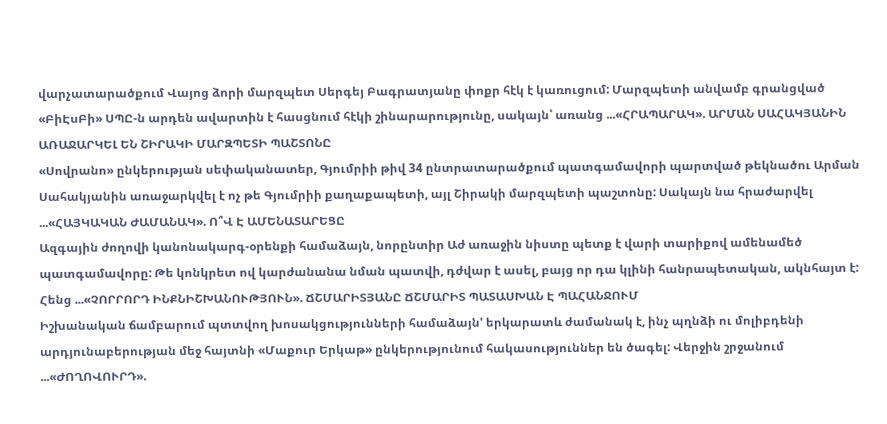վարչատարածքում Վայոց ձորի մարզպետ Սերգեյ Բագրատյանը փոքր հէկ է կառուցում: Մարզպետի անվամբ գրանցված «ԲիԷսԲի» ՍՊԸ-ն արդեն ավարտին է հասցնում հէկի շինարարությունը, սակայն՝ առանց ...«ՀՐԱՊԱՐԱԿ». ԱՐՄԱՆ ՍԱՀԱԿՅԱՆԻՆ ԱՌԱՋԱՐԿԵԼ ԵՆ ՇԻՐԱԿԻ ՄԱՐԶՊԵՏԻ ՊԱՇՏՈՆԸ
«Սովրանո» ընկերության սեփականատեր, Գյումրիի թիվ 34 ընտրատարածքում պատգամավորի պարտված թեկնածու Արման Սահակյանին առաջարկվել է ոչ թե Գյումրիի քաղաքապետի, այլ Շիրակի մարզպետի պաշտոնը: Սակայն նա հրաժարվել ...«ՀԱՅԿԱԿԱՆ ԺԱՄԱՆԱԿ». Ո՞Վ Է ԱՄԵՆԱՏԱՐԵՑԸ
Ազգային ժողովի կանոնակարգ-օրենքի համաձայն, նորընտիր Աժ առաջին նիստը պետք է վարի տարիքով ամենամեծ պատգամավորը: Թե կոնկրետ ով կարժանանա նման պատվի, դժվար է ասել, բայց որ դա կլինի հանրապետական, ակնհայտ է:
Հենց ...«ՉՈՐՐՈՐԴ ԻՆՔՆԻՇԽԱՆՈՒԹՅՈՒՆ». ՃՇՄԱՐԻՏՅԱՆԸ ՃՇՄԱՐԻՏ ՊԱՏԱՍԽԱՆ Է ՊԱՀԱՆՋՈՒՄ
Իշխանական ճամբարում պտտվող խոսակցությունների համաձայն' երկարատև ժամանակ է, ինչ պղնձի ու մոլիբդենի արդյունաբերության մեջ հայտնի «Մաքուր Երկաթ» ընկերությունում հակասություններ են ծագել: Վերջին շրջանում ...«ԺՈՂՈՎՈՒՐԴ».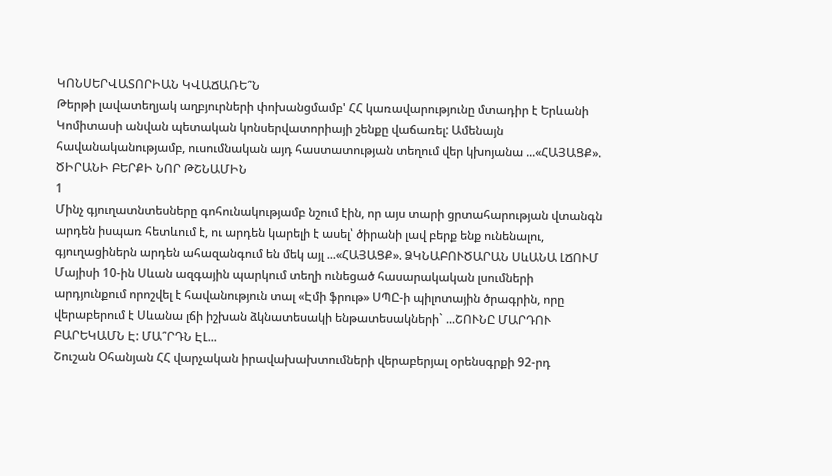ԿՈՆՍԵՐՎԱՏՈՐԻԱՆ ԿՎԱՃԱՌԵ՞Ն
Թերթի լավատեղյակ աղբյուրների փոխանցմամբ' ՀՀ կառավարությունը մտադիր է Երևանի Կոմիտասի անվան պետական կոնսերվատորիայի շենքը վաճառել: Ամենայն հավանականությամբ, ուսումնական այդ հաստատության տեղում վեր կխոյանա ...«ՀԱՅԱՑՔ». ԾԻՐԱՆԻ ԲԵՐՔԻ ՆՈՐ ԹՇՆԱՄԻՆ
1
Մինչ գյուղատնտեսները գոհունակությամբ նշում էին, որ այս տարի ցրտահարության վտանգն արդեն իսպառ հետևում է, ու արդեն կարելի է ասել՝ ծիրանի լավ բերք ենք ունենալու, գյուղացիներն արդեն ահազանգում են մեկ այլ ...«ՀԱՅԱՑՔ». ՁԿՆԱԲՈՒԾԱՐԱՆ ՍևԱՆԱ ԼՃՈՒՄ
Մայիսի 10-ին Սևան ազգային պարկում տեղի ունեցած հասարակական լսումների արդյունքում որոշվել է հավանություն տալ «Էմի ֆրութ» ՍՊԸ-ի պիլոտային ծրագրին, որը վերաբերում է Սևանա լճի իշխան ձկնատեսակի ենթատեսակների` ...ՇՈՒՆԸ ՄԱՐԴՈՒ ԲԱՐԵԿԱՄՆ Է: ՄԱ՞ՐԴՆ ԷԼ...
Շուշան Օհանյան ՀՀ վարչական իրավախախտումների վերաբերյալ օրենսգրքի 92-րդ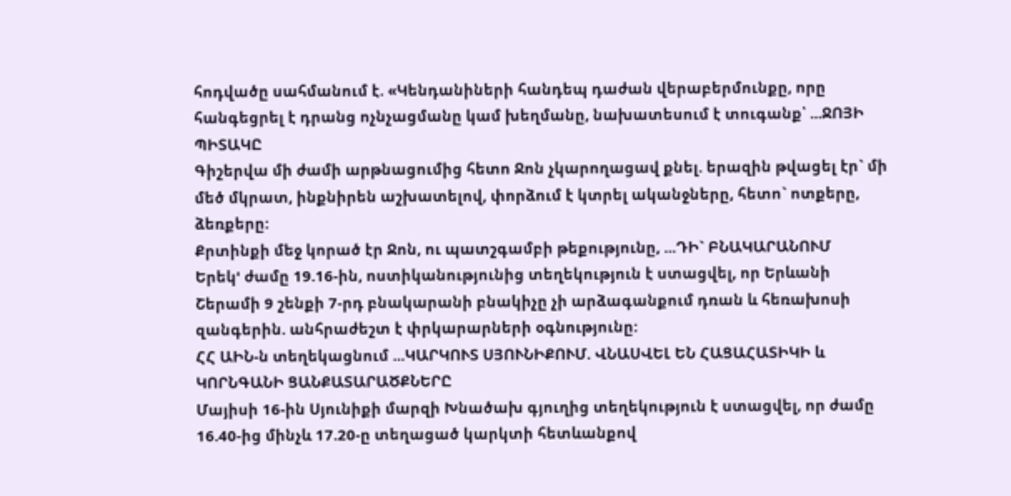հոդվածը սահմանում է. «Կենդանիների հանդեպ դաժան վերաբերմունքը, որը հանգեցրել է դրանց ոչնչացմանը կամ խեղմանը, նախատեսում է տուգանք՝ ...ՋՈՅԻ ՊԻՏԱԿԸ
Գիշերվա մի ժամի արթնացումից հետո Ջոն չկարողացավ քնել. երազին թվացել էր` մի մեծ մկրատ, ինքնիրեն աշխատելով, փորձում է կտրել ականջները, հետո` ոտքերը, ձեռքերը:
Քրտինքի մեջ կորած էր Ջոն, ու պատշգամբի թեքությունը, ...ԴԻ` ԲՆԱԿԱՐԱՆՈՒՄ
Երեկ' ժամը 19.16-ին, ոստիկանությունից տեղեկություն է ստացվել, որ Երևանի Շերամի 9 շենքի 7-րդ բնակարանի բնակիչը չի արձագանքում դռան և հեռախոսի զանգերին. անհրաժեշտ է փրկարարների օգնությունը:
ՀՀ ԱԻՆ-ն տեղեկացնում ...ԿԱՐԿՈՒՏ ՍՅՈՒՆԻՔՈՒՄ. ՎՆԱՍՎԵԼ ԵՆ ՀԱՑԱՀԱՏԻԿԻ և ԿՈՐՆԳԱՆԻ ՑԱՆՔԱՏԱՐԱԾՔՆԵՐԸ
Մայիսի 16-ին Սյունիքի մարզի Խնածախ գյուղից տեղեկություն է ստացվել, որ ժամը 16.40-ից մինչև 17.20-ը տեղացած կարկտի հետևանքով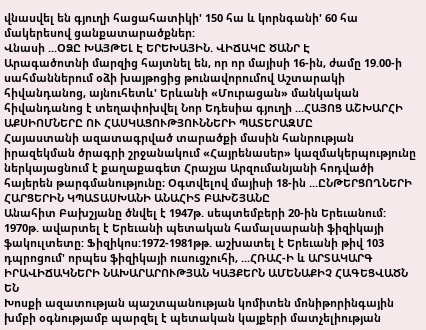վնասվել են գյուղի հացահատիկի' 150 հա և կորնգանի' 60 հա մակերեսով ցանքատարածքներ:
Վնասի ...ՕՁԸ ԽԱՅԹԵԼ Է ԵՐԵԽԱՅԻՆ. ՎԻՃԱԿԸ ԾԱՆՐ Է
Արագածոտնի մարզից հայտնել են, որ որ մայիսի 16-ին, ժամը 19.00-ի սահմաններում օձի խայթոցից թունավորումով Աշտարակի հիվանդանոց, այնուհետև' Երևանի «Մուրացան» մանկական հիվանդանոց է տեղափոխվել Նոր Եդեսիա գյուղի ...ՀԱՅՈՑ ԱՇԽԱՐՀԻ ԱՔՍԻՈՄՆԵՐԸ ՈՒ ՀԱՍԿԱՑՈՒԹՅՈՒՆՆԵՐԻ ՊԱՏԵՐԱԶՄԸ
Հայաստանի ազատագրված տարածքի մասին հանրության իրազեկման ծրագրի շրջանակում «Հայրենասեր» կազմակերպությունը ներկայացնում է քաղաքագետ Հրաչյա Արզումանյանի հոդվածի հայերեն թարգմանությունը։ Օգտվելով մայիսի 18-ին ...ԸՆԹԵՐՑՈՂՆԵՐԻ ՀԱՐՑԵՐԻՆ ԿՊԱՏԱՍԽԱՆԻ ԱՆԱՀԻՏ ԲԱԽՇՅԱՆԸ
Անահիտ Բախշյանը ծնվել է 1947թ. սեպտեմբերի 20-ին Երեւանում:
1970թ. ավարտել է Երեւանի պետական համալսարանի ֆիզիկայի ֆակուլտետը: Ֆիզիկոս:1972-1981թթ. աշխատել է Երեւանի թիվ 103 դպրոցում' որպես ֆիզիկայի ուսուցչուհի, ...ՀՌԱՀ-Ի և ԱՐՏԱԿԱՐԳ ԻՐԱՎԻՃԱԿՆԵՐԻ ՆԱԽԱՐԱՐՈՒԹՅԱՆ ԿԱՅՔԵՐՆ ԱՄԵՆԱՔԻՉ ՀԱԳԵՑՎԱԾՆ ԵՆ
Խոսքի ազատության պաշտպանության կոմիտեն մոնիթորինգային խմբի օգնությամբ պարզել է պետական կայքերի մատչելիության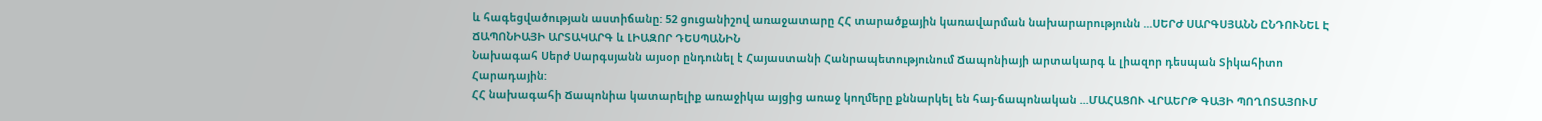և հագեցվածության աստիճանը: 52 ցուցանիշով առաջատարը ՀՀ տարածքային կառավարման նախարարությունն ...ՍԵՐԺ ՍԱՐԳՍՅԱՆՆ ԸՆԴՈՒՆԵԼ Է ՃԱՊՈՆԻԱՅԻ ԱՐՏԱԿԱՐԳ և ԼԻԱԶՈՐ ԴԵՍՊԱՆԻՆ
Նախագահ Սերժ Սարգսյանն այսօր ընդունել է Հայաստանի Հանրապետությունում Ճապոնիայի արտակարգ և լիազոր դեսպան Տիկահիտո Հարադային:
ՀՀ նախագահի Ճապոնիա կատարելիք առաջիկա այցից առաջ կողմերը քննարկել են հայ-ճապոնական ...ՄԱՀԱՑՈՒ ՎՐԱԵՐԹ ԳԱՅԻ ՊՈՂՈՏԱՅՈՒՄ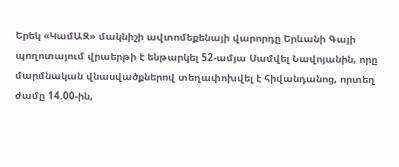Երեկ «ԿամԱԶ» մակնիշի ավտոմեքենայի վարորդը Երևանի Գայի պողոտայում վրաերթի է ենթարկել 52-ամյա Սամվել Նավոյանին, որը մարմնական վնասվածքներով տեղափոխվել է հիվանդանոց, որտեղ ժամը 14.00-ին,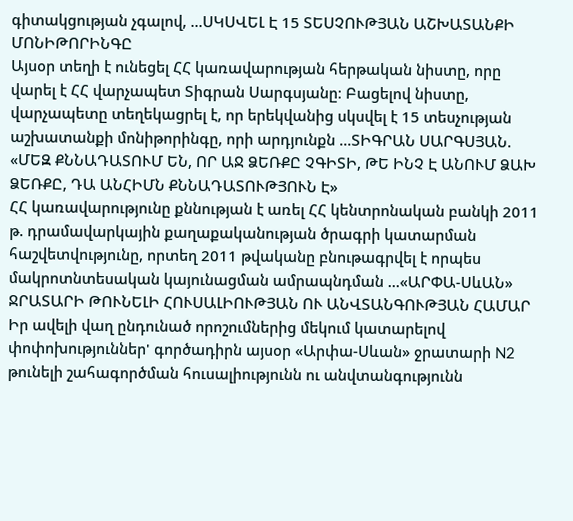գիտակցության չգալով, ...ՍԿՍՎԵԼ Է 15 ՏԵՍՉՈՒԹՅԱՆ ԱՇԽԱՏԱՆՔԻ ՄՈՆԻԹՈՐԻՆԳԸ
Այսօր տեղի է ունեցել ՀՀ կառավարության հերթական նիստը, որը վարել է ՀՀ վարչապետ Տիգրան Սարգսյանը։ Բացելով նիստը, վարչապետը տեղեկացրել է, որ երեկվանից սկսվել է 15 տեսչության աշխատանքի մոնիթորինգը, որի արդյունքն ...ՏԻԳՐԱՆ ՍԱՐԳՍՅԱՆ. «ՄԵԶ ՔՆՆԱԴԱՏՈՒՄ ԵՆ, ՈՐ ԱՋ ՁԵՌՔԸ ՉԳԻՏԻ, ԹԵ ԻՆՉ Է ԱՆՈՒՄ ՁԱԽ ՁԵՌՔԸ, ԴԱ ԱՆՀԻՄՆ ՔՆՆԱԴԱՏՈՒԹՅՈՒՆ Է»
ՀՀ կառավարությունը քննության է առել ՀՀ կենտրոնական բանկի 2011 թ. դրամավարկային քաղաքականության ծրագրի կատարման հաշվետվությունը, որտեղ 2011 թվականը բնութագրվել է որպես մակրոտնտեսական կայունացման ամրապնդման ...«ԱՐՓԱ-ՍևԱՆ» ՋՐԱՏԱՐԻ ԹՈՒՆԵԼԻ ՀՈՒՍԱԼԻՈՒԹՅԱՆ ՈՒ ԱՆՎՏԱՆԳՈՒԹՅԱՆ ՀԱՄԱՐ
Իր ավելի վաղ ընդունած որոշումներից մեկում կատարելով փոփոխություններ' գործադիրն այսօր «Արփա-Սևան» ջրատարի N2 թունելի շահագործման հուսալիությունն ու անվտանգությունն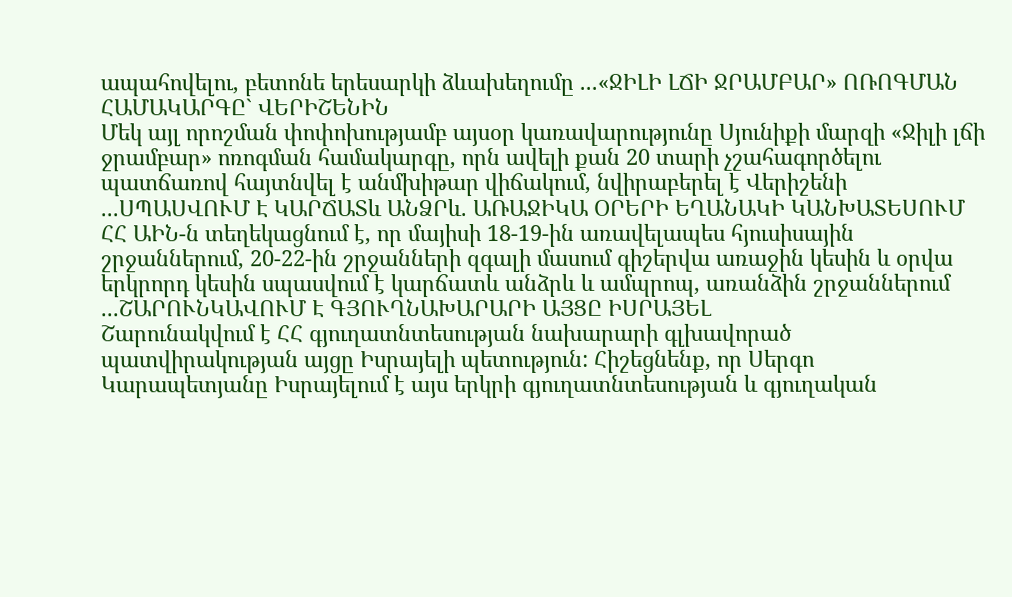ապահովելու, բետոնե երեսարկի ձևախեղումը ...«ՋԻԼԻ ԼՃԻ ՋՐԱՄԲԱՐ» ՈՌՈԳՄԱՆ ՀԱՄԱԿԱՐԳԸ` ՎԵՐԻՇԵՆԻՆ
Մեկ այլ որոշման փոփոխությամբ այսօր կառավարությունը Սյունիքի մարզի «Ջիլի լճի ջրամբար» ոռոգման համակարգը, որն ավելի քան 20 տարի չշահագործելու պատճառով հայտնվել է անմխիթար վիճակում, նվիրաբերել է Վերիշենի ...ՍՊԱՍՎՈՒՄ Է ԿԱՐՃԱՏև ԱՆՁՐև. ԱՌԱՋԻԿԱ ՕՐԵՐԻ ԵՂԱՆԱԿԻ ԿԱՆԽԱՏԵՍՈՒՄ
ՀՀ ԱԻՆ-ն տեղեկացնում է, որ մայիսի 18-19-ին առավելապես հյուսիսային շրջաններում, 20-22-ին շրջանների զգալի մասում գիշերվա առաջին կեսին և օրվա երկրորդ կեսին սպասվում է կարճատև անձրև և ամպրոպ, առանձին շրջաններում ...ՇԱՐՈՒՆԿԱՎՈՒՄ Է ԳՅՈՒՂՆԱԽԱՐԱՐԻ ԱՅՑԸ ԻՍՐԱՅԵԼ
Շարունակվում է ՀՀ գյուղատնտեսության նախարարի գլխավորած պատվիրակության այցը Իսրայելի պետություն: Հիշեցնենք, որ Սերգո Կարապետյանը Իսրայելում է այս երկրի գյուղատնտեսության և գյուղական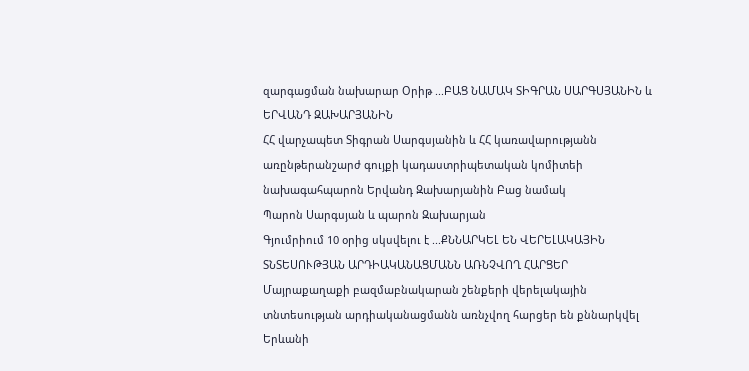զարգացման նախարար Օրիթ ...ԲԱՑ ՆԱՄԱԿ ՏԻԳՐԱՆ ՍԱՐԳՍՅԱՆԻՆ և ԵՐՎԱՆԴ ԶԱԽԱՐՅԱՆԻՆ
ՀՀ վարչապետ Տիգրան Սարգսյանին և ՀՀ կառավարությանն առընթերանշարժ գույքի կադաստրիպետական կոմիտեի նախագահպարոն Երվանդ Զախարյանին Բաց նամակ
Պարոն Սարգսյան և պարոն Զախարյան
Գյումրիում 10 օրից սկսվելու է ...ՔՆՆԱՐԿԵԼ ԵՆ ՎԵՐԵԼԱԿԱՅԻՆ ՏՆՏԵՍՈՒԹՅԱՆ ԱՐԴԻԱԿԱՆԱՑՄԱՆՆ ԱՌՆՉՎՈՂ ՀԱՐՑԵՐ
Մայրաքաղաքի բազմաբնակարան շենքերի վերելակային տնտեսության արդիականացմանն առնչվող հարցեր են քննարկվել Երևանի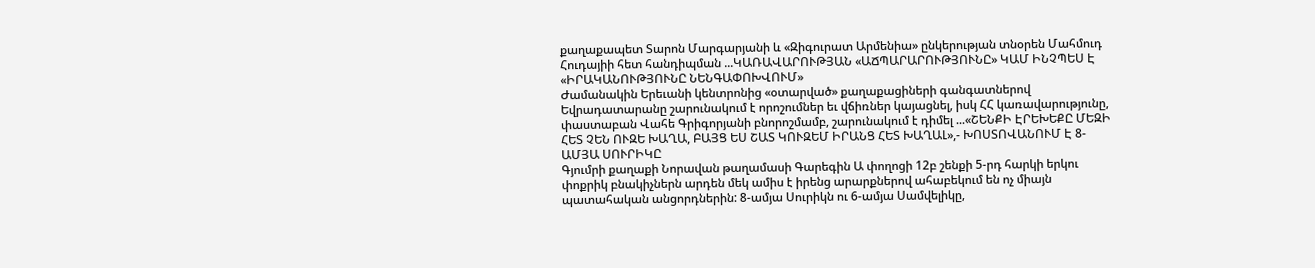քաղաքապետ Տարոն Մարգարյանի և «Զիգուրատ Արմենիա» ընկերության տնօրեն Մահմուդ Հուդայիի հետ հանդիպման ...ԿԱՌԱՎԱՐՈՒԹՅԱՆ «ԱՃՊԱՐԱՐՈՒԹՅՈՒՆԸ» ԿԱՄ ԻՆՉՊԵՍ Է «ԻՐԱԿԱՆՈՒԹՅՈՒՆԸ ՆԵՆԳԱՓՈԽՎՈՒՄ»
Ժամանակին Երեւանի կենտրոնից «օտարված» քաղաքացիների գանգատներով Եվրադատարանը շարունակում է որոշումներ եւ վճիռներ կայացնել, իսկ ՀՀ կառավարությունը, փաստաբան Վահե Գրիգորյանի բնորոշմամբ, շարունակում է դիմել ...«ՇԵՆՔԻ ԷՐԵԽԵՔԸ ՄԵԶԻ ՀԵՏ ՉԵՆ ՈՒԶԵ ԽԱՂԱ, ԲԱՅՑ ԵՍ ՇԱՏ ԿՈՒԶԵՄ ԻՐԱՆՑ ՀԵՏ ԽԱՂԱԼ»,- ԽՈՍՏՈՎԱՆՈՒՄ Է 8-ԱՄՅԱ ՍՈՒՐԻԿԸ
Գյումրի քաղաքի Նորավան թաղամասի Գարեգին Ա փողոցի 12բ շենքի 5-րդ հարկի երկու փոքրիկ բնակիչներն արդեն մեկ ամիս է իրենց արարքներով ահաբեկում են ոչ միայն պատահական անցորդներին: 8-ամյա Սուրիկն ու 6-ամյա Սամվելիկը,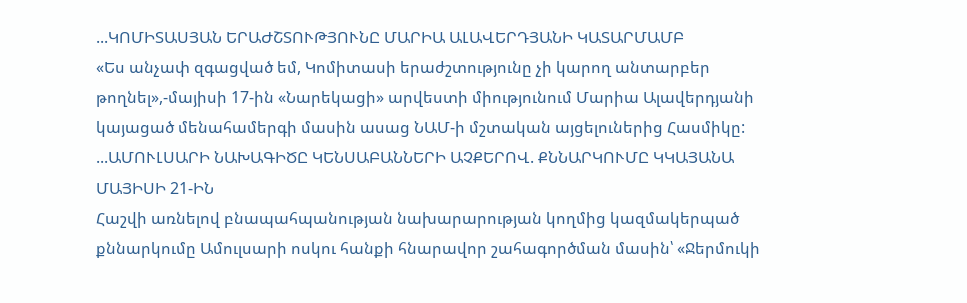...ԿՈՄԻՏԱՍՅԱՆ ԵՐԱԺՇՏՈՒԹՅՈՒՆԸ ՄԱՐԻԱ ԱԼԱՎԵՐԴՅԱՆԻ ԿԱՏԱՐՄԱՄԲ
«Ես անչափ զգացված եմ, Կոմիտասի երաժշտությունը չի կարող անտարբեր թողնել»,-մայիսի 17-ին «Նարեկացի» արվեստի միությունում Մարիա Ալավերդյանի կայացած մենահամերգի մասին ասաց ՆԱՄ-ի մշտական այցելուներից Հասմիկը: ...ԱՄՈՒԼՍԱՐԻ ՆԱԽԱԳԻԾԸ ԿԵՆՍԱԲԱՆՆԵՐԻ ԱՉՔԵՐՈՎ. ՔՆՆԱՐԿՈՒՄԸ ԿԿԱՅԱՆԱ ՄԱՅԻՍԻ 21-ԻՆ
Հաշվի առնելով բնապահպանության նախարարության կողմից կազմակերպած քննարկումը Ամուլսարի ոսկու հանքի հնարավոր շահագործման մասին՝ «Ջերմուկի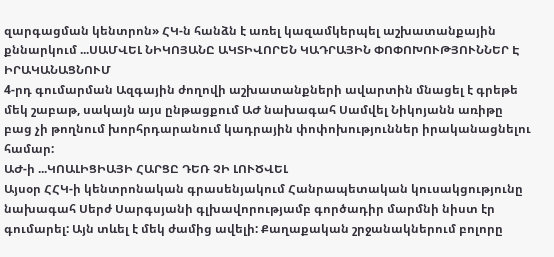զարգացման կենտրոն» ՀԿ-ն հանձն է առել կազամկերպել աշխատանքային քննարկում ...ՍԱՄՎԵԼ ՆԻԿՈՅԱՆԸ ԱԿՏԻՎՈՐԵՆ ԿԱԴՐԱՅԻՆ ՓՈՓՈԽՈՒԹՅՈՒՆՆԵՐ Է ԻՐԱԿԱՆԱՑՆՈՒՄ
4-րդ գումարման Ազգային ժողովի աշխատանքների ավարտին մնացել է գրեթե մեկ շաբաթ, սակայն այս ընթացքում ԱԺ նախագահ Սամվել Նիկոյանն առիթը բաց չի թողնում խորհրդարանում կադրային փոփոխություններ իրականացնելու համար:
ԱԺ-ի ...ԿՈԱԼԻՑԻԱՅԻ ՀԱՐՑԸ ԴԵՌ ՉԻ ԼՈՒԾՎԵԼ
Այսօր ՀՀԿ-ի կենտրոնական գրասենյակում Հանրապետական կուսակցությունը նախագահ Սերժ Սարգսյանի գլխավորությամբ գործադիր մարմնի նիստ էր գումարել: Այն տևել է մեկ ժամից ավելի: Քաղաքական շրջանակներում բոլորը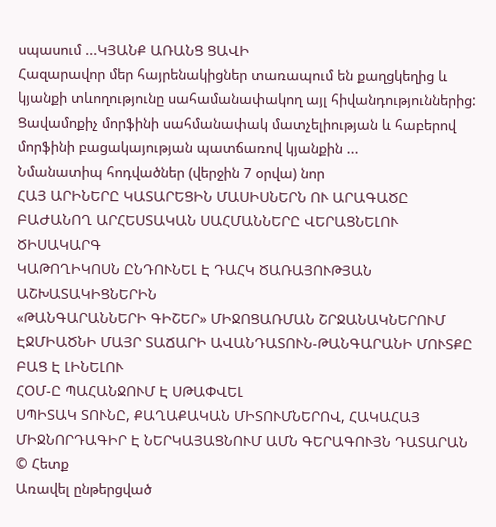սպասում ...ԿՅԱՆՔ ԱՌԱՆՑ ՑԱՎԻ
Հազարավոր մեր հայրենակիցներ տառապում են քաղցկեղից և կյանքի տևողությունը սահամանափակող այլ հիվանդություններից: Ցավամոքիչ մորֆինի սահմանափակ մատչելիության և հաբերով մորֆինի բացակայության պատճառով կյանքին ...
Նմանատիպ հոդվածներ (վերջին 7 օրվա) նոր
ՀԱՅ ԱՐԻՆԵՐԸ ԿԱՏԱՐԵՑԻՆ ՄԱՍԻՍՆԵՐՆ ՈՒ ԱՐԱԳԱԾԸ ԲԱԺԱՆՈՂ ԱՐՀԵՍՏԱԿԱՆ ՍԱՀՄԱՆՆԵՐԸ ՎԵՐԱՑՆԵԼՈՒ ԾԻՍԱԿԱՐԳ
ԿԱԹՈՂԻԿՈՍՆ ԸՆԴՈՒՆԵԼ Է ԴԱՀԿ ԾԱՌԱՅՈՒԹՅԱՆ ԱՇԽԱՏԱԿԻՑՆԵՐԻՆ
«ԹԱՆԳԱՐԱՆՆԵՐԻ ԳԻՇԵՐ» ՄԻՋՈՑԱՌՄԱՆ ՇՐՋԱՆԱԿՆԵՐՈՒՄ ԷՋՄԻԱԾՆԻ ՄԱՅՐ ՏԱՃԱՐԻ ԱՎԱՆԴԱՏՈՒՆ-ԹԱՆԳԱՐԱՆԻ ՄՈՒՏՔԸ ԲԱՑ Է ԼԻՆԵԼՈՒ
ՀՕՄ-Ը ՊԱՀԱՆՋՈՒՄ Է ՍԹԱՓՎԵԼ
ՍՊԻՏԱԿ ՏՈՒՆԸ, ՔԱՂԱՔԱԿԱՆ ՄԻՏՈՒՄՆԵՐՈՎ, ՀԱԿԱՀԱՅ ՄԻՋՆՈՐԴԱԳԻՐ Է ՆԵՐԿԱՅԱՑՆՈՒՄ ԱՄՆ ԳԵՐԱԳՈՒՅՆ ԴԱՏԱՐԱՆ
© Հետք
Առավել ընթերցված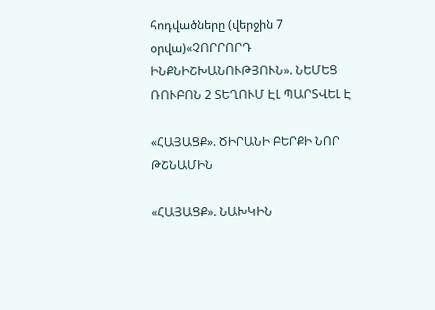հոդվածները (վերջին 7 օրվա)«ՉՈՐՐՈՐԴ ԻՆՔՆԻՇԽԱՆՈՒԹՅՈՒՆ». ՆԵՄԵՑ ՌՈՒԲՈՆ 2 ՏԵՂՈՒՄ ԷԼ ՊԱՐՏՎԵԼ Է

«ՀԱՅԱՑՔ». ԾԻՐԱՆԻ ԲԵՐՔԻ ՆՈՐ ԹՇՆԱՄԻՆ

«ՀԱՅԱՑՔ». ՆԱԽԿԻՆ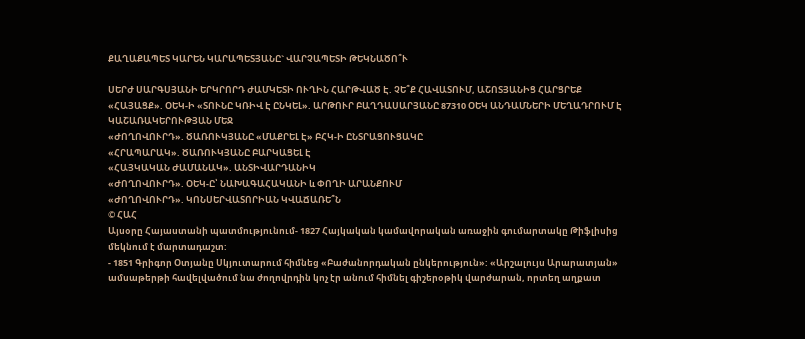ՔԱՂԱՔԱՊԵՏ ԿԱՐԵՆ ԿԱՐԱՊԵՏՅԱՆԸ` ՎԱՐՉԱՊԵՏԻ ԹԵԿՆԱԾՈ՞Ւ

ՍԵՐԺ ՍԱՐԳՍՅԱՆԻ ԵՐԿՐՈՐԴ ԺԱՄԿԵՏԻ ՈՒՂԻՆ ՀԱՐԹՎԱԾ Է. ՉԵ՞Ք ՀԱՎԱՏՈՒՄ, ԱՇՈՏՅԱՆԻՑ ՀԱՐՑՐԵՔ
«ՀԱՅԱՑՔ». ՕԵԿ-Ի «ՏՈՒՆԸ ԿՌԻՎ Է ԸՆԿԵԼ». ԱՐԹՈՒՐ ԲԱՂԴԱՍԱՐՅԱՆԸ 87310 ՕԵԿ ԱՆԴԱՄՆԵՐԻ ՄԵՂԱԴՐՈՒՄ Է ԿԱՇԱՌԱԿԵՐՈՒԹՅԱՆ ՄԵՋ
«ԺՈՂՈՎՈՒՐԴ». ԾԱՌՈՒԿՅԱՆԸ «ՄԱՔՐԵԼ Է» ԲՀԿ-Ի ԸՆՏՐԱՑՈՒՑԱԿԸ
«ՀՐԱՊԱՐԱԿ». ԾԱՌՈՒԿՅԱՆԸ ԲԱՐԿԱՑԵԼ Է
«ՀԱՅԿԱԿԱՆ ԺԱՄԱՆԱԿ». ԱՆՏԻՎԱՐԴԱՆԻԿ
«ԺՈՂՈՎՈՒՐԴ». ՕԵԿ-Ը՝ ՆԱԽԱԳԱՀԱԿԱՆԻ և ՓՈՂԻ ԱՐԱՆՔՈՒՄ
«ԺՈՂՈՎՈՒՐԴ». ԿՈՆՍԵՐՎԱՏՈՐԻԱՆ ԿՎԱՃԱՌԵ՞Ն
© ՀԱՀ
Այսօրը Հայաստանի պատմությունում- 1827 Հայկական կամավորական առաջին գումարտակը Թիֆլիսից մեկնում է մարտադաշտ:
- 1851 Գրիգոր Օտյանը Սկյուտարում հիմնեց «Բաժանորդական ընկերություն»: «Արշալույս Արարատյան» ամսաթերթի հավելվածում նա ժողովրդին կոչ էր անում հիմնել գիշերօթիկ վարժարան, որտեղ աղքատ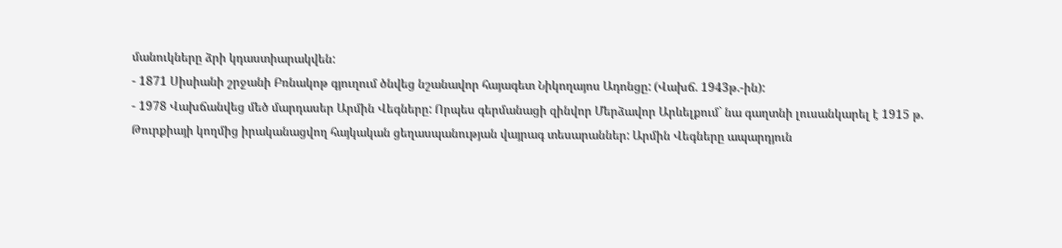մանուկները ձրի կդաստիարակվեն:
- 1871 Սիսիանի շրջանի Բռնակոթ գյուղում ծնվեց նշանավոր հայագետ Նիկողայոս Ադոնցը: (Վախճ. 1943թ.-ին):
- 1978 Վախճանվեց մեծ մարդասեր Արմին Վեգները: Որպես գերմանացի զինվոր Մերձավոր Արևելքում` նա գաղտնի լուսանկարել է 1915 թ. Թուրքիայի կողմից իրականացվող հայկական ցեղասպանության վայրագ տեսարաններ: Արմին Վեգները ապարդյուն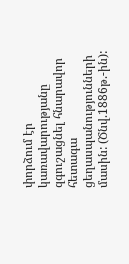փորձում էր կառավարությանը զգուշացնել հնարավոր հետագա ցեղասպանությունների մասին: (Ծնվ.1886թ.-ին):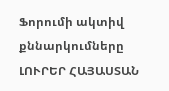Ֆորումի ակտիվ քննարկումները
ԼՈՒՐԵՐ ՀԱՅԱՍՏԱՆ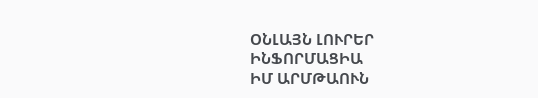ՕՆԼԱՅՆ ԼՈՒՐԵՐ
ԻՆՖՈՐՄԱՑԻԱ
ԻՄ ԱՐՄԹԱՈՒՆ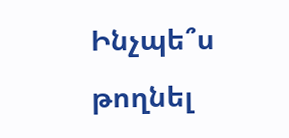Ինչպե՞ս թողնել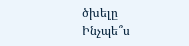ծխելը
Ինչպե՞ս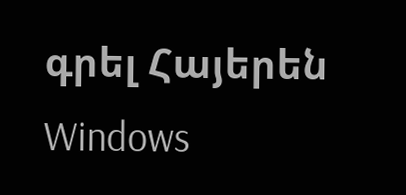գրել Հայերեն Windows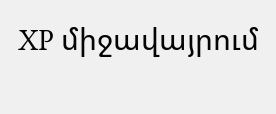XP միջավայրում